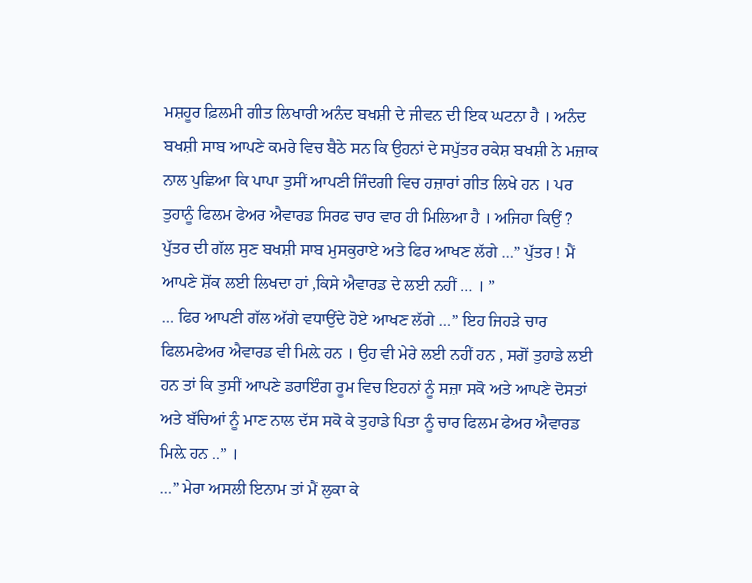ਮਸ਼ਹੂਰ ਫ਼ਿਲਮੀ ਗੀਤ ਲਿਖਾਰੀ ਅਨੰਦ ਬਖਸ਼ੀ ਦੇ ਜੀਵਨ ਦੀ ਇਕ ਘਟਨਾ ਹੈ । ਅਨੰਦ ਬਖਸ਼ੀ ਸਾਬ ਆਪਣੇ ਕਮਰੇ ਵਿਚ ਬੈਠੇ ਸਨ ਕਿ ਉਹਨਾਂ ਦੇ ਸਪੁੱਤਰ ਰਕੇਸ਼ ਬਖਸ਼ੀ ਨੇ ਮਜ਼ਾਕ ਨਾਲ ਪੁਛਿਆ ਕਿ ਪਾਪਾ ਤੁਸੀਂ ਆਪਣੀ ਜਿੰਦਗੀ ਵਿਚ ਹਜ਼ਾਰਾਂ ਗੀਤ ਲਿਖੇ ਹਨ । ਪਰ ਤੁਹਾਨੂੰ ਫਿਲਮ ਫੇਅਰ ਐਵਾਰਡ ਸਿਰਫ ਚਾਰ ਵਾਰ ਹੀ ਮਿਲਿਆ ਹੈ । ਅਜਿਹਾ ਕਿਉਂ ?
ਪੁੱਤਰ ਦੀ ਗੱਲ ਸੁਣ ਬਖਸ਼ੀ ਸਾਬ ਮੁਸਕੁਰਾਏ ਅਤੇ ਫਿਰ ਆਖਣ ਲੱਗੇ …” ਪੁੱਤਰ ! ਮੈਂ ਆਪਣੇ ਸ਼ੋਂਕ ਲਈ ਲਿਖਦਾ ਹਾਂ ,ਕਿਸੇ ਐਵਾਰਡ ਦੇ ਲਈ ਨਹੀਂ … । ”
… ਫਿਰ ਆਪਣੀ ਗੱਲ ਅੱਗੇ ਵਧਾਉਂਦੇ ਹੋਏ ਆਖਣ ਲੱਗੇ …” ਇਹ ਜਿਹੜੇ ਚਾਰ ਫਿਲਮਫੇਅਰ ਐਵਾਰਡ ਵੀ ਮਿਲ਼ੇ ਹਨ । ਉਹ ਵੀ ਮੇਰੇ ਲਈ ਨਹੀਂ ਹਨ , ਸਗੋਂ ਤੁਹਾਡੇ ਲਈ ਹਨ ਤਾਂ ਕਿ ਤੁਸੀਂ ਆਪਣੇ ਡਰਾਇੰਗ ਰੂਮ ਵਿਚ ਇਹਨਾਂ ਨੂੰ ਸਜ਼ਾ ਸਕੋ ਅਤੇ ਆਪਣੇ ਦੋਸਤਾਂ ਅਤੇ ਬੱਚਿਆਂ ਨੂੰ ਮਾਣ ਨਾਲ ਦੱਸ ਸਕੋ ਕੇ ਤੁਹਾਡੇ ਪਿਤਾ ਨੂੰ ਚਾਰ ਫਿਲਮ ਫੇਅਰ ਐਵਾਰਡ ਮਿਲ਼ੇ ਹਨ ..” ।
…” ਮੇਰਾ ਅਸਲੀ ਇਨਾਮ ਤਾਂ ਮੈਂ ਲੁਕਾ ਕੇ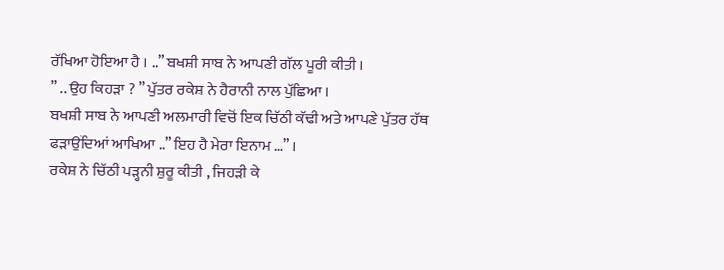ਰੱਖਿਆ ਹੋਇਆ ਹੈ । ..” ਬਖਸ਼ੀ ਸਾਬ ਨੇ ਆਪਣੀ ਗੱਲ ਪੂਰੀ ਕੀਤੀ ।
” .. ਉਹ ਕਿਹੜਾ ? ” ਪੁੱਤਰ ਰਕੇਸ਼ ਨੇ ਹੈਰਾਨੀ ਨਾਲ ਪੁੱਛਿਆ ।
ਬਖਸ਼ੀ ਸਾਬ ਨੇ ਆਪਣੀ ਅਲਮਾਰੀ ਵਿਚੋਂ ਇਕ ਚਿੱਠੀ ਕੱਢੀ ਅਤੇ ਆਪਣੇ ਪੁੱਤਰ ਹੱਥ ਫੜਾਉਂਦਿਆਂ ਆਖਿਆ ..” ਇਹ ਹੈ ਮੇਰਾ ਇਨਾਮ …” ।
ਰਕੇਸ਼ ਨੇ ਚਿੱਠੀ ਪੜ੍ਹਨੀ ਸ਼ੁਰੂ ਕੀਤੀ , ਜਿਹੜੀ ਕੇ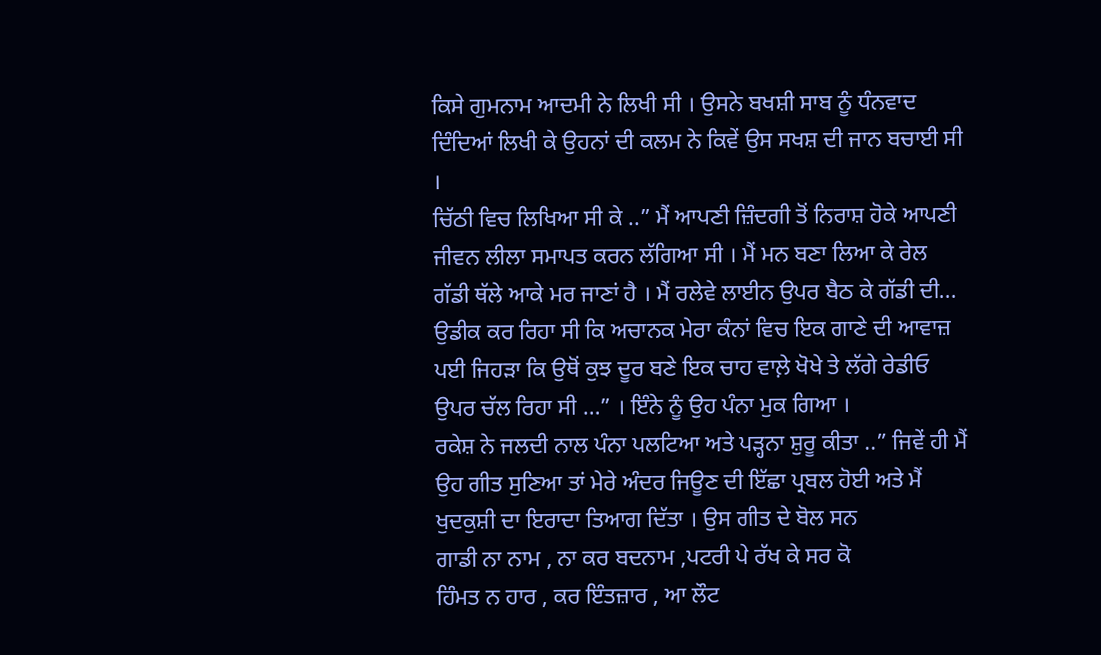ਕਿਸੇ ਗੁਮਨਾਮ ਆਦਮੀ ਨੇ ਲਿਖੀ ਸੀ । ਉਸਨੇ ਬਖਸ਼ੀ ਸਾਬ ਨੂੰ ਧੰਨਵਾਦ ਦਿੰਦਿਆਂ ਲਿਖੀ ਕੇ ਉਹਨਾਂ ਦੀ ਕਲਮ ਨੇ ਕਿਵੇਂ ਉਸ ਸਖਸ਼ ਦੀ ਜਾਨ ਬਚਾਈ ਸੀ ।
ਚਿੱਠੀ ਵਿਚ ਲਿਖਿਆ ਸੀ ਕੇ ..” ਮੈਂ ਆਪਣੀ ਜ਼ਿੰਦਗੀ ਤੋਂ ਨਿਰਾਸ਼ ਹੋਕੇ ਆਪਣੀ ਜੀਵਨ ਲੀਲਾ ਸਮਾਪਤ ਕਰਨ ਲੱਗਿਆ ਸੀ । ਮੈਂ ਮਨ ਬਣਾ ਲਿਆ ਕੇ ਰੇਲ ਗੱਡੀ ਥੱਲੇ ਆਕੇ ਮਰ ਜਾਣਾਂ ਹੈ । ਮੈਂ ਰਲੇਵੇ ਲਾਈਨ ਉਪਰ ਬੈਠ ਕੇ ਗੱਡੀ ਦੀ...
ਉਡੀਕ ਕਰ ਰਿਹਾ ਸੀ ਕਿ ਅਚਾਨਕ ਮੇਰਾ ਕੰਨਾਂ ਵਿਚ ਇਕ ਗਾਣੇ ਦੀ ਆਵਾਜ਼ ਪਈ ਜਿਹੜਾ ਕਿ ਉਥੋਂ ਕੁਝ ਦੂਰ ਬਣੇ ਇਕ ਚਾਹ ਵਾਲ਼ੇ ਖੋਖੇ ਤੇ ਲੱਗੇ ਰੇਡੀਓ ਉਪਰ ਚੱਲ ਰਿਹਾ ਸੀ …” । ਇੰਨੇ ਨੂੰ ਉਹ ਪੰਨਾ ਮੁਕ ਗਿਆ ।
ਰਕੇਸ਼ ਨੇ ਜਲਦੀ ਨਾਲ ਪੰਨਾ ਪਲਟਿਆ ਅਤੇ ਪੜ੍ਹਨਾ ਸ਼ੁਰੂ ਕੀਤਾ ..” ਜਿਵੇਂ ਹੀ ਮੈਂ ਉਹ ਗੀਤ ਸੁਣਿਆ ਤਾਂ ਮੇਰੇ ਅੰਦਰ ਜਿਊਣ ਦੀ ਇੱਛਾ ਪ੍ਰਬਲ ਹੋਈ ਅਤੇ ਮੈਂ ਖੁਦਕੁਸ਼ੀ ਦਾ ਇਰਾਦਾ ਤਿਆਗ ਦਿੱਤਾ । ਉਸ ਗੀਤ ਦੇ ਬੋਲ ਸਨ
ਗਾਡੀ ਨਾ ਨਾਮ , ਨਾ ਕਰ ਬਦਨਾਮ ,ਪਟਰੀ ਪੇ ਰੱਖ ਕੇ ਸਰ ਕੋ
ਹਿੰਮਤ ਨ ਹਾਰ , ਕਰ ਇੰਤਜ਼ਾਰ , ਆ ਲੌਟ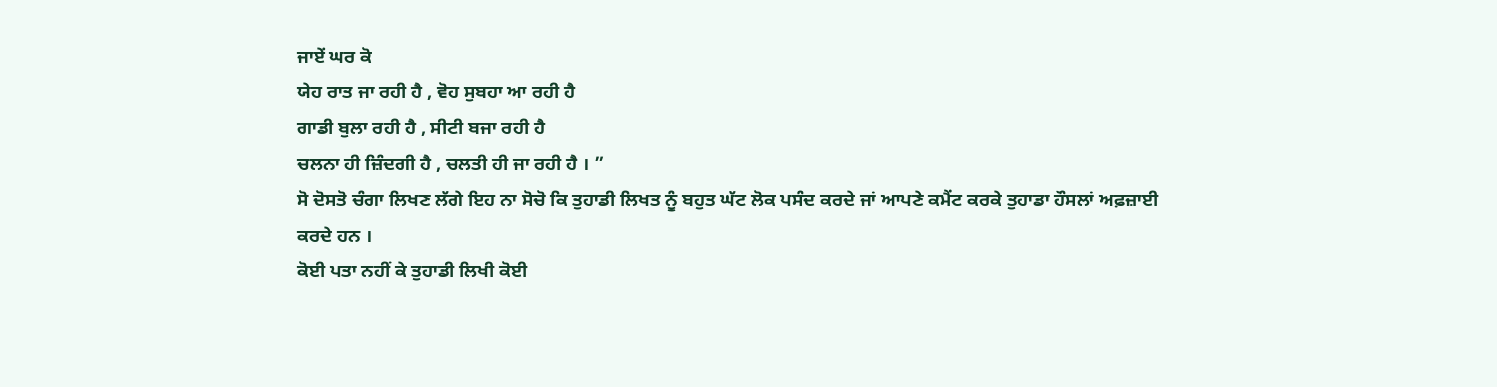ਜਾਏਂ ਘਰ ਕੋ
ਯੇਹ ਰਾਤ ਜਾ ਰਹੀ ਹੈ , ਵੋਹ ਸੁਬਹਾ ਆ ਰਹੀ ਹੈ
ਗਾਡੀ ਬੁਲਾ ਰਹੀ ਹੈ , ਸੀਟੀ ਬਜਾ ਰਹੀ ਹੈ
ਚਲਨਾ ਹੀ ਜ਼ਿੰਦਗੀ ਹੈ , ਚਲਤੀ ਹੀ ਜਾ ਰਹੀ ਹੈ । ”
ਸੋ ਦੋਸਤੋ ਚੰਗਾ ਲਿਖਣ ਲੱਗੇ ਇਹ ਨਾ ਸੋਚੋ ਕਿ ਤੁਹਾਡੀ ਲਿਖਤ ਨੂੰ ਬਹੁਤ ਘੱਟ ਲੋਕ ਪਸੰਦ ਕਰਦੇ ਜਾਂ ਆਪਣੇ ਕਮੈਂਟ ਕਰਕੇ ਤੁਹਾਡਾ ਹੌਸਲਾਂ ਅਫ਼ਜ਼ਾਈ ਕਰਦੇ ਹਨ ।
ਕੋਈ ਪਤਾ ਨਹੀਂ ਕੇ ਤੁਹਾਡੀ ਲਿਖੀ ਕੋਈ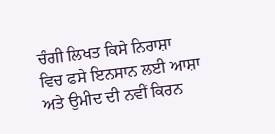ਚੰਗੀ ਲਿਖਤ ਕਿਸੇ ਨਿਰਾਸ਼ਾ ਵਿਚ ਫਸੇ ਇਨਸਾਨ ਲਈ ਆਸ਼ਾ ਅਤੇ ਉਮੀਦ ਦੀ ਨਵੀਂ ਕਿਰਨ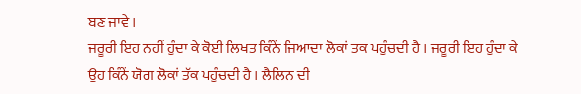ਬਣ ਜਾਵੇ ।
ਜਰੂਰੀ ਇਹ ਨਹੀਂ ਹੁੰਦਾ ਕੇ ਕੋਈ ਲਿਖਤ ਕਿੰਨੇਂ ਜਿਆਦਾ ਲੋਕਾਂ ਤਕ ਪਹੁੰਚਦੀ ਹੈ । ਜਰੂਰੀ ਇਹ ਹੁੰਦਾ ਕੇ ਉਹ ਕਿੰਨੇਂ ਯੋਗ ਲੋਕਾਂ ਤੱਕ ਪਹੁੰਚਦੀ ਹੈ । ਲੈਲਿਨ ਦੀ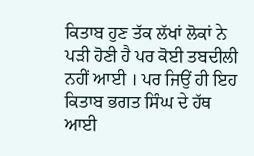ਕਿਤਾਬ ਹੁਣ ਤੱਕ ਲੱਖਾਂ ਲੋਕਾਂ ਨੇ ਪੜੀ ਹੋਣੀ ਹੈ ਪਰ ਕੋਈ ਤਬਦੀਲੀ ਨਹੀਂ ਆਈ । ਪਰ ਜਿਉਂ ਹੀ ਇਹ ਕਿਤਾਬ ਭਗਤ ਸਿੰਘ ਦੇ ਹੱਥ ਆਈ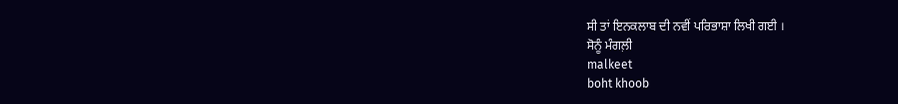ਸੀ ਤਾਂ ਇਨਕਲਾਬ ਦੀ ਨਵੀਂ ਪਰਿਭਾਸ਼ਾ ਲਿਖੀ ਗਈ ।
ਸੋਨੂੰ ਮੰਗਲ਼ੀ
malkeet
boht khoob